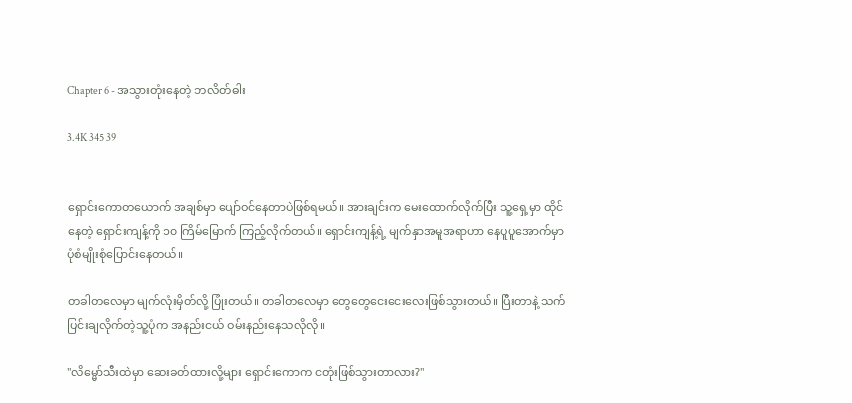Chapter 6 - အသွားတုံးနေတဲ့ ဘလိတ်ဓါး

3.4K 345 39


ရှောင်းကောတယောက် အချစ်မှာ ပျော်ဝင်နေတာပဲဖြစ်ရမယ်။ အားချင်းက မေးထောက်လိုက်ပြီး သူ့ရှေ့မှာ ထိုင်နေတဲ့ ရှောင်းကျန့်ကို ၁၀ ကြိမ်မြောက် ကြည့်လိုက်တယ်။ ရှောင်းကျန့်ရဲ့ မျက်နှာအမူအရာဟာ နေပူပူအောက်မှာ ပုံစံမျိုးစုံပြောင်းနေတယ်။

တခါတလေမှာ မျက်လုံးမှိတ်လို့ ပြုံးတယ်။ တခါတလေမှာ တွေတွေငေးငေးလေးဖြစ်သွားတယ်။ ပြီးတာနဲ့ သက်ပြင်းချလိုက်တဲ့သူ့ပုံက အနည်းငယ် ဝမ်းနည်းနေသလိုလို။

"လိမ္မော်သီးထဲမှာ ဆေးခတ်ထားလို့များ ရှောင်းကောက ငတုံးဖြစ်သွားတာလား?"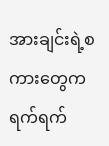အားချင်းရဲ့စကားတွေက ရက်ရက်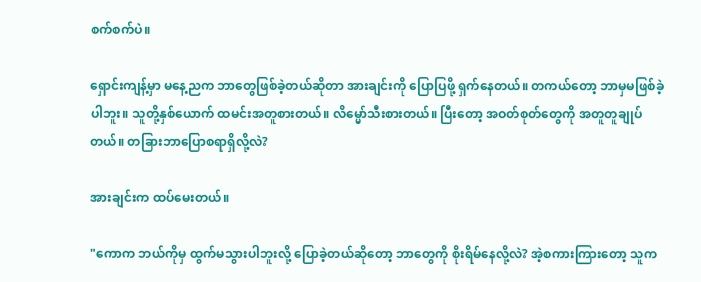စက်စက်ပဲ။

ရှောင်းကျန့်မှာ မနေ့ညက ဘာတွေဖြစ်ခဲ့တယ်ဆိုတာ အားချင်းကို ပြောပြဖို့ ရှက်နေတယ်။ တကယ်တော့ ဘာမှမဖြစ်ခဲ့ပါဘူး။ သူတို့နှစ်ယောက် ထမင်းအတူစားတယ်။ လိမ္မော်သီးစားတယ်။ ပြီးတော့ အဝတ်စုတ်တွေကို အတူတူချုပ်တယ်။ တခြားဘာပြောစရာရှိလို့လဲ?

အားချင်းက ထပ်မေးတယ်။

"ကောက ဘယ်ကိုမှ ထွက်မသွားပါဘူးလို့ ပြောခဲ့တယ်ဆိုတော့ ဘာတွေကို စိုးရိမ်နေလို့လဲ? အဲ့စကားကြားတော့ သူက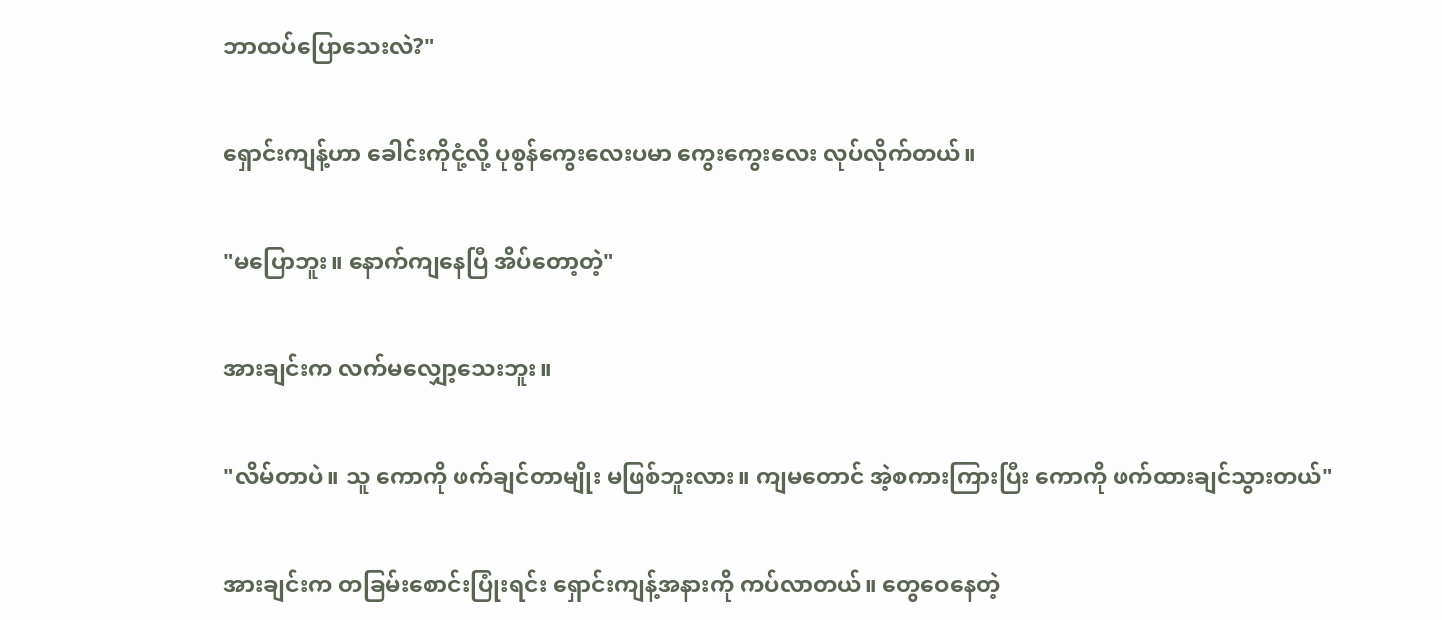ဘာထပ်ပြောသေးလဲ?"

ရှောင်းကျန့်ဟာ ခေါင်းကိုငုံ့လို့ ပုစွန်ကွေးလေးပမာ ကွေးကွေးလေး လုပ်လိုက်တယ်။

"မပြောဘူး။ နောက်ကျနေပြီ အိပ်တော့တဲ့"

အားချင်းက လက်မလျှော့သေးဘူး။

"လိမ်တာပဲ။ သူ ကောကို ဖက်ချင်တာမျိုး မဖြစ်ဘူးလား။ ကျမတောင် အဲ့စကားကြားပြီး ကောကို ဖက်ထားချင်သွားတယ်"

အားချင်းက တခြမ်းစောင်းပြုံးရင်း ရှောင်းကျန့်အနားကို ကပ်လာတယ်။ တွေဝေနေတဲ့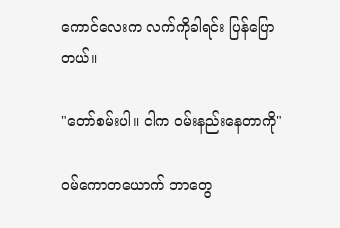ကောင်လေးက လက်ကိုခါရင်း ပြန်ပြောတယ်။

"တော်စမ်းပါ။ ငါက ဝမ်းနည်းနေတာကို"

ဝမ်ကောတယောက် ဘာတွေ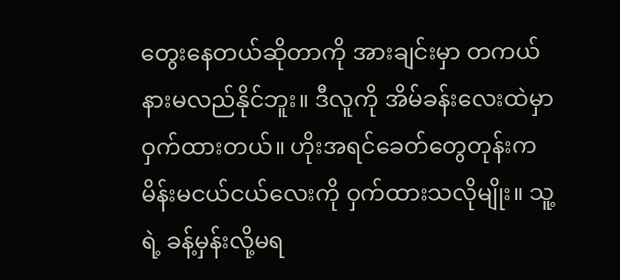တွေးနေတယ်ဆိုတာကို အားချင်းမှာ တကယ်နားမလည်နိုင်ဘူး။ ဒီလူကို အိမ်ခန်းလေးထဲမှာ ဝှက်ထားတယ်။ ဟိုးအရင်ခေတ်တွေတုန်းက မိန်းမငယ်ငယ်လေးကို ဝှက်ထားသလိုမျိုး။ သူ့ရဲ့ ခန့်မှန်းလို့မရ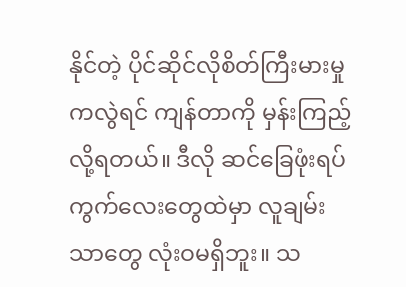နိုင်တဲ့ ပိုင်ဆိုင်လိုစိတ်ကြီးမားမှုကလွဲရင် ကျန်တာကို မှန်းကြည့်လို့ရတယ်။ ဒီလို ဆင်ခြေဖုံးရပ်ကွက်လေးတွေထဲမှာ လူချမ်းသာတွေ လုံးဝမရှိဘူး။ သ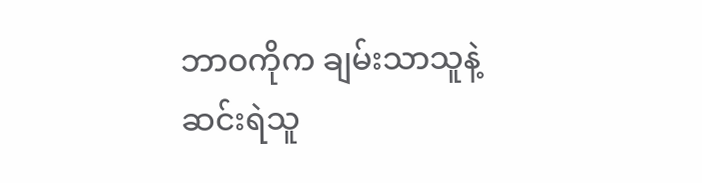ဘာဝကိုက ချမ်းသာသူနဲ့ ဆင်းရဲသူ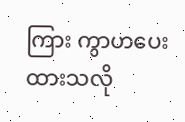ကြား ကွာဟပေးထားသလို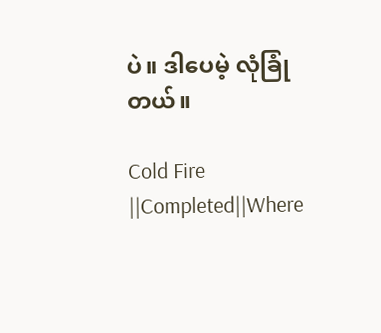ပဲ။ ဒါပေမဲ့ လုံခြုံတယ်။

Cold Fire ||Completed||Where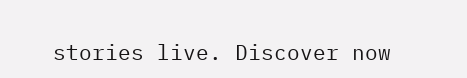stories live. Discover now